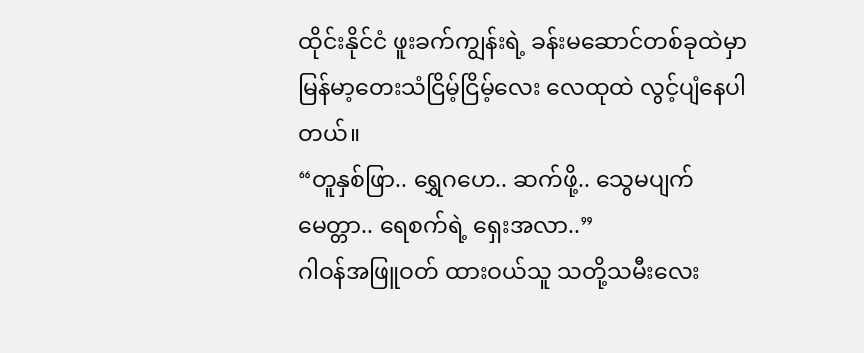ထိုင်းနိုင်ငံ ဖူးခက်ကျွန်းရဲ့ ခန်းမဆောင်တစ်ခုထဲမှာ မြန်မာ့တေးသံငြိမ့်ငြိမ့်လေး လေထုထဲ လွင့်ပျံနေပါတယ်။
“တူနှစ်ဖြာ.. ရွှေဂဟေ.. ဆက်ဖို့.. သွေမပျက်မေတ္တာ.. ရေစက်ရဲ့ ရှေးအလာ..”
ဂါဝန်အဖြူဝတ် ထားဝယ်သူ သတို့သမီးလေး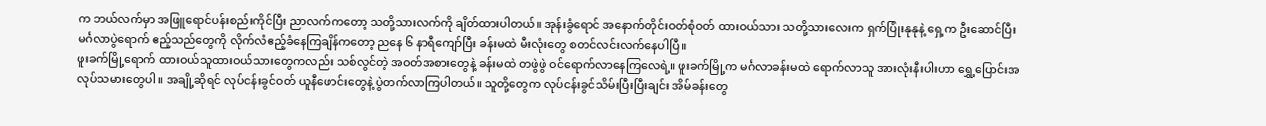က ဘယ်လက်မှာ အဖြူရောင်ပန်းစည်းကိုင်ပြီး ညာလက်ကတော့ သတို့သားလက်ကို ချိတ်ထားပါတယ်။ အုန်းခွံရောင် အနောက်တိုင်းဝတ်စုံဝတ် ထားဝယ်သား သတို့သားလေးက ရှက်ပြုံးနုနုနဲ့ ရှေ့က ဦးဆောင်ပြီး မင်္ဂလာပွဲရောက် ဧည့်သည်တွေကို လိုက်လံဧည့်ခံနေကြချိန်ကတော့ ညနေ ၆ နာရီကျော်ပြီး ခန်းမထဲ မီးလုံးတွေ စတင်လင်းလက်နေပါပြီ။
ဖူးခက်မြို့ရောက် ထားဝယ်သူထားဝယ်သားတွေကလည်း သစ်လွင်တဲ့ အဝတ်အစားတွေနဲ့ ခန်းမထဲ တဖွဲဖွဲ ဝင်ရောက်လာနေကြလေရဲ့။ ဖူးခက်မြို့က မင်္ဂလာခန်းမထဲ ရောက်လာသူ အားလုံးနီးပါးဟာ ရွှေ့ပြောင်းအလုပ်သမားတွေပါ။ အချို့ဆိုရင် လုပ်ငန်းခွင်ဝတ် ယူနီဖောင်းတွေနဲ့ ပွဲတက်လာကြပါတယ်။ သူတို့တွေက လုပ်ငန်းခွင်သိမ်းပြီးပြီးချင်း အိမ်ခန်းတွေ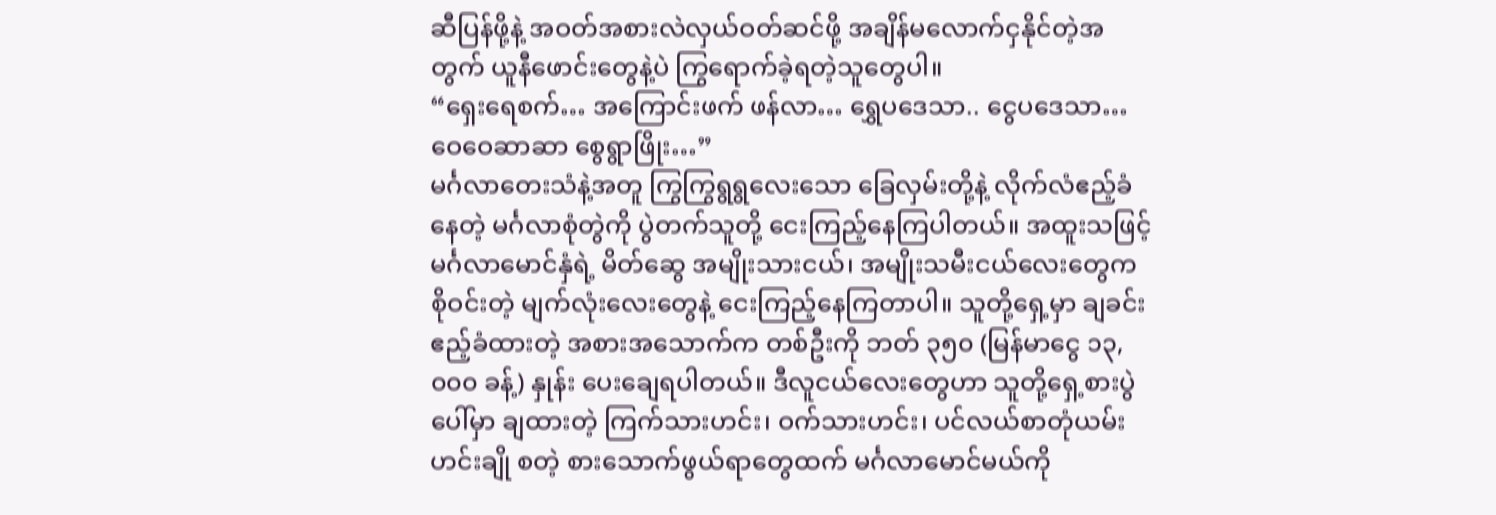ဆီပြန်ဖို့နဲ့ အဝတ်အစားလဲလှယ်ဝတ်ဆင်ဖို့ အချိန်မလောက်ငှနိုင်တဲ့အတွက် ယူနီဖောင်းတွေနဲ့ပဲ ကြွရောက်ခဲ့ရတဲ့သူတွေပါ။
“ရှေးရေစက်… အကြောင်းဖက် ဖန်လာ… ရွှေပဒေသာ.. ငွေပဒေသာ… ဝေဝေဆာဆာ စွေရွာဖြိုး…”
မင်္ဂလာတေးသံနဲ့အတူ ကြွကြွရွရွလေးသော ခြေလှမ်းတို့နဲ့ လိုက်လံဧည့်ခံနေတဲ့ မင်္ဂလာစုံတွဲကို ပွဲတက်သူတို့ ငေးကြည့်နေကြပါတယ်။ အထူးသဖြင့် မင်္ဂလာမောင်နှံရဲ့ မိတ်ဆွေ အမျိုးသားငယ်၊ အမျိုးသမီးငယ်လေးတွေက စိုဝင်းတဲ့ မျက်လုံးလေးတွေနဲ့ ငေးကြည့်နေကြတာပါ။ သူတို့ရှေ့မှာ ချခင်းဧည့်ခံထားတဲ့ အစားအသောက်က တစ်ဦးကို ဘတ် ၃၅၀ (မြန်မာငွေ ၁၃,၀၀၀ ခန့်) နှုန်း ပေးချေရပါတယ်။ ဒီလူငယ်လေးတွေဟာ သူတို့ရှေ့စားပွဲပေါ်မှာ ချထားတဲ့ ကြက်သားဟင်း၊ ဝက်သားဟင်း၊ ပင်လယ်စာတုံယမ်းဟင်းချို စတဲ့ စားသောက်ဖွယ်ရာတွေထက် မင်္ဂလာမောင်မယ်ကို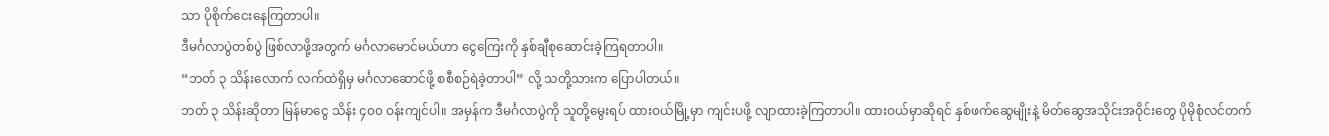သာ ပိုစိုက်ငေးနေကြတာပါ။
ဒီမင်္ဂလာပွဲတစ်ပွဲ ဖြစ်လာဖို့အတွက် မင်္ဂလာမောင်မယ်ဟာ ငွေကြေးကို နှစ်ချီစုဆောင်းခဲ့ကြရတာပါ။
“ဘတ် ၃ သိန်းလောက် လက်ထဲရှိမှ မင်္ဂလာဆောင်ဖို့ စစီစဉ်ရဲခဲ့တာပါ” လို့ သတို့သားက ပြောပါတယ်။
ဘတ် ၃ သိန်းဆိုတာ မြန်မာငွေ သိန်း ၄၀၀ ဝန်းကျင်ပါ။ အမှန်က ဒီမင်္ဂလာပွဲကို သူတို့မွေးရပ် ထားဝယ်မြို့မှာ ကျင်းပဖို့ လျာထားခဲ့ကြတာပါ။ ထားဝယ်မှာဆိုရင် နှစ်ဖက်ဆွေမျိုးနဲ့ မိတ်ဆွေအသိုင်းအဝိုင်းတွေ ပိုမိုစုံလင်တက်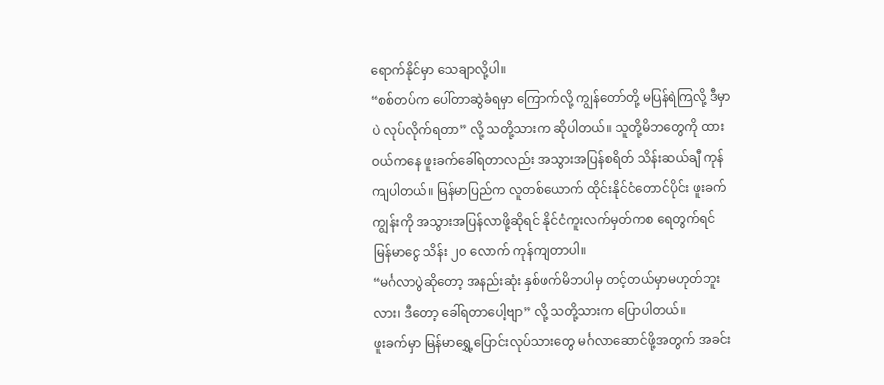ရောက်နိုင်မှာ သေချာလို့ပါ။
“စစ်တပ်က ပေါ်တာဆွဲခံရမှာ ကြောက်လို့ ကျွန်တော်တို့ မပြန်ရဲကြလို့ ဒီမှာပဲ လုပ်လိုက်ရတာ” လို့ သတို့သားက ဆိုပါတယ်။ သူတို့မိဘတွေကို ထားဝယ်ကနေ ဖူးခက်ခေါ်ရတာလည်း အသွားအပြန်စရိတ် သိန်းဆယ်ချီ ကုန်ကျပါတယ်။ မြန်မာပြည်က လူတစ်ယောက် ထိုင်းနိုင်ငံတောင်ပိုင်း ဖူးခက်ကျွန်းကို အသွားအပြန်လာဖို့ဆိုရင် နိုင်ငံကူးလက်မှတ်ကစ ရေတွက်ရင် မြန်မာငွေ သိန်း ၂၀ လောက် ကုန်ကျတာပါ။
“မင်္ဂလာပွဲဆိုတော့ အနည်းဆုံး နှစ်ဖက်မိဘပါမှ တင့်တယ်မှာမဟုတ်ဘူးလား၊ ဒီတော့ ခေါ်ရတာပေါ့ဗျာ” လို့ သတို့သားက ပြောပါတယ်။
ဖူးခက်မှာ မြန်မာရွှေ့ပြောင်းလုပ်သားတွေ မင်္ဂလာဆောင်ဖို့အတွက် အခင်း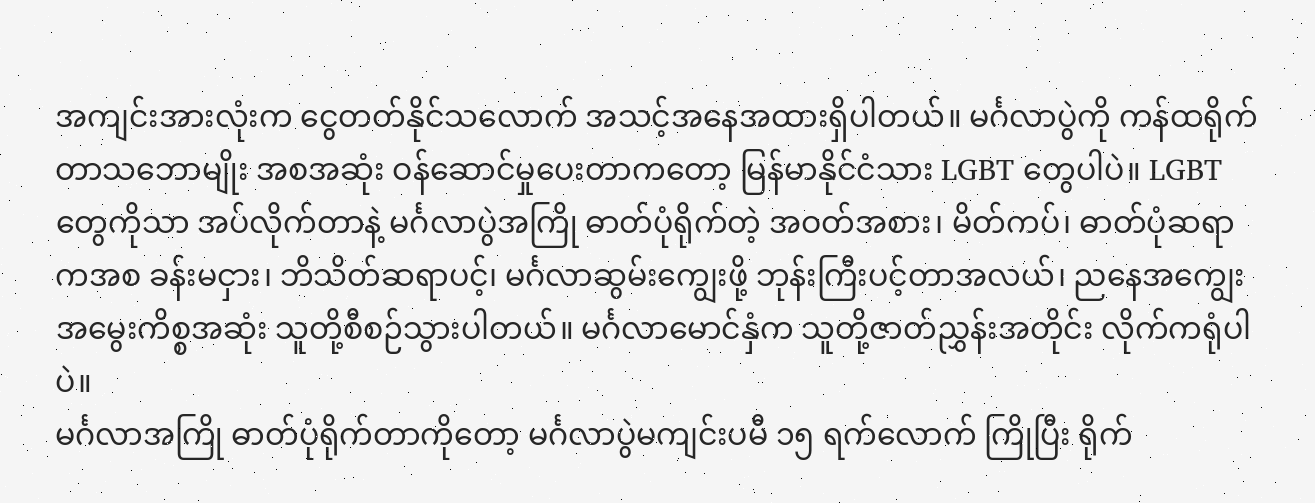အကျင်းအားလုံးက ငွေတတ်နိုင်သလောက် အသင့်အနေအထားရှိပါတယ်။ မင်္ဂလာပွဲကို ကန်ထရိုက်တာသဘောမျိုး အစအဆုံး ဝန်ဆောင်မှုပေးတာကတော့ မြန်မာနိုင်ငံသား LGBT တွေပါပဲ။ LGBT တွေကိုသာ အပ်လိုက်တာနဲ့ မင်္ဂလာပွဲအကြို ဓာတ်ပုံရိုက်တဲ့ အဝတ်အစား၊ မိတ်ကပ်၊ ဓာတ်ပုံဆရာကအစ ခန်းမငှား၊ ဘိသိတ်ဆရာပင့်၊ မင်္ဂလာဆွမ်းကျွေးဖို့ ဘုန်းကြီးပင့်တာအလယ်၊ ညနေအကျွေးအမွေးကိစ္စအဆုံး သူတို့စီစဉ်သွားပါတယ်။ မင်္ဂလာမောင်နှံက သူတို့ဇာတ်ညွှန်းအတိုင်း လိုက်ကရုံပါပဲ။
မင်္ဂလာအကြို ဓာတ်ပုံရိုက်တာကိုတော့ မင်္ဂလာပွဲမကျင်းပမီ ၁၅ ရက်လောက် ကြိုပြီး ရိုက်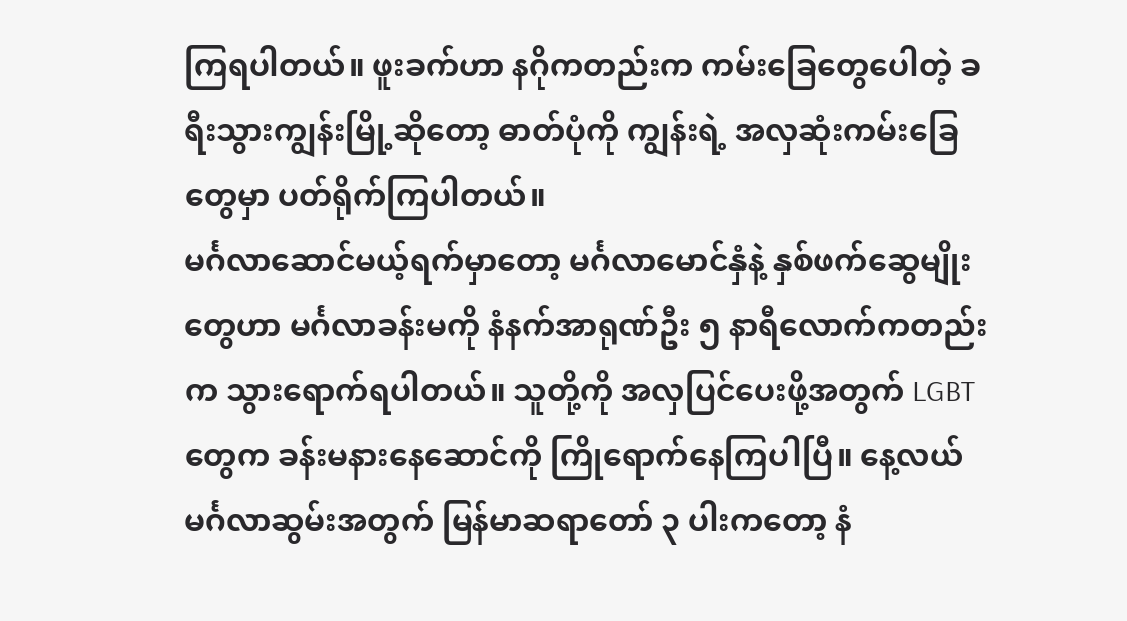ကြရပါတယ်။ ဖူးခက်ဟာ နဂိုကတည်းက ကမ်းခြေတွေပေါတဲ့ ခရီးသွားကျွန်းမြို့ဆိုတော့ ဓာတ်ပုံကို ကျွန်းရဲ့ အလှဆုံးကမ်းခြေတွေမှာ ပတ်ရိုက်ကြပါတယ်။
မင်္ဂလာဆောင်မယ့်ရက်မှာတော့ မင်္ဂလာမောင်နှံနဲ့ နှစ်ဖက်ဆွေမျိုးတွေဟာ မင်္ဂလာခန်းမကို နံနက်အာရုဏ်ဦး ၅ နာရီလောက်ကတည်းက သွားရောက်ရပါတယ်။ သူတို့ကို အလှပြင်ပေးဖို့အတွက် LGBT တွေက ခန်းမနားနေဆောင်ကို ကြိုရောက်နေကြပါပြီ။ နေ့လယ်မင်္ဂလာဆွမ်းအတွက် မြန်မာဆရာတော် ၃ ပါးကတော့ နံ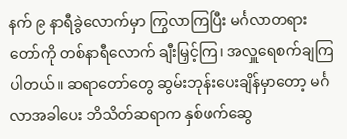နက် ၉ နာရီခွဲလောက်မှာ ကြွလာကြပြီး မင်္ဂလာတရားတော်ကို တစ်နာရီလောက် ချီးမြှင့်ကြ၊ အလှူရေစက်ချကြပါတယ်။ ဆရာတော်တွေ ဆွမ်းဘုန်းပေးချိန်မှာတော့ မင်္ဂလာအခါပေး ဘိသိတ်ဆရာက နှစ်ဖက်ဆွေ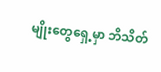မျိုးတွေရှေ့မှာ ဘိသိတ်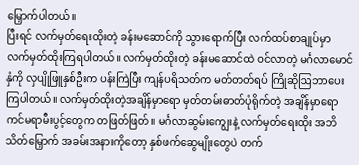မြှောက်ပါတယ်။
ပြီးရင် လက်မှတ်ရေးထိုးတဲ့ ခန်းမဆောင်ကို သွားရောက်ပြီး လက်ထပ်စာချုပ်မှာ လက်မှတ်ထိုးကြရပါတယ်။ လက်မှတ်ထိုးတဲ့ ခန်းမဆောင်ထဲ ဝင်လာတဲ့ မင်္ဂလာမောင်နှံကို လှပျိုဖြူနှစ်ဦးက ပန်းကြဲပြီး ကျန်ပရိသတ်က မတ်တတ်ရပ် ကြိုဆိုဩဘာပေးကြပါတယ်။ လက်မှတ်ထိုးတဲ့အချိန်မှာရော မှတ်တမ်းဓာတ်ပုံရိုက်တဲ့ အချိန်မှာရော ကင်မရာမီးပွင့်တွေက တဖြတ်ဖြတ်။ မင်္ဂလာဆွမ်းကျွေးနဲ့ လက်မှတ်ရေးထိုး အဘိသိတ်မြှောက် အခမ်းအနားကိုတော့ နှစ်ဖက်ဆွေမျိုးတွေပဲ တက်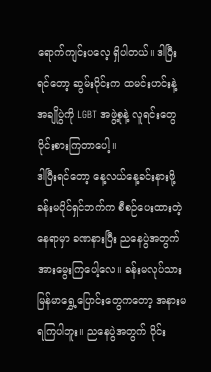ရောက်ကျင်းပလေ့ ရှိပါတယ်။ ဒါပြီးရင်တော့ ဆွမ်းဝိုင်းက ထမင်းဟင်းနဲ့ အချိုပွဲကို LGBT အဖွဲ့စုနဲ့ လူရင်းတွေ ဝိုင်းစားကြတာပေါ့။
ဒါပြီးရင်တော့ နေ့လယ်နေ့ခင်းနားဖို့ ခန်းမပိုင်ရှင်ဘက်က စီစဉ်ပေးထားတဲ့နေရာမှာ ခဏနားပြီး ညနေပွဲအတွက် အားမွေးကြပေါ့လေ။ ခန်းမလုပ်သား မြန်မာရွှေ့ပြောင်းတွေကတော့ အနားမရကြပါဘူး။ ညနေပွဲအတွက် ဝိုင်း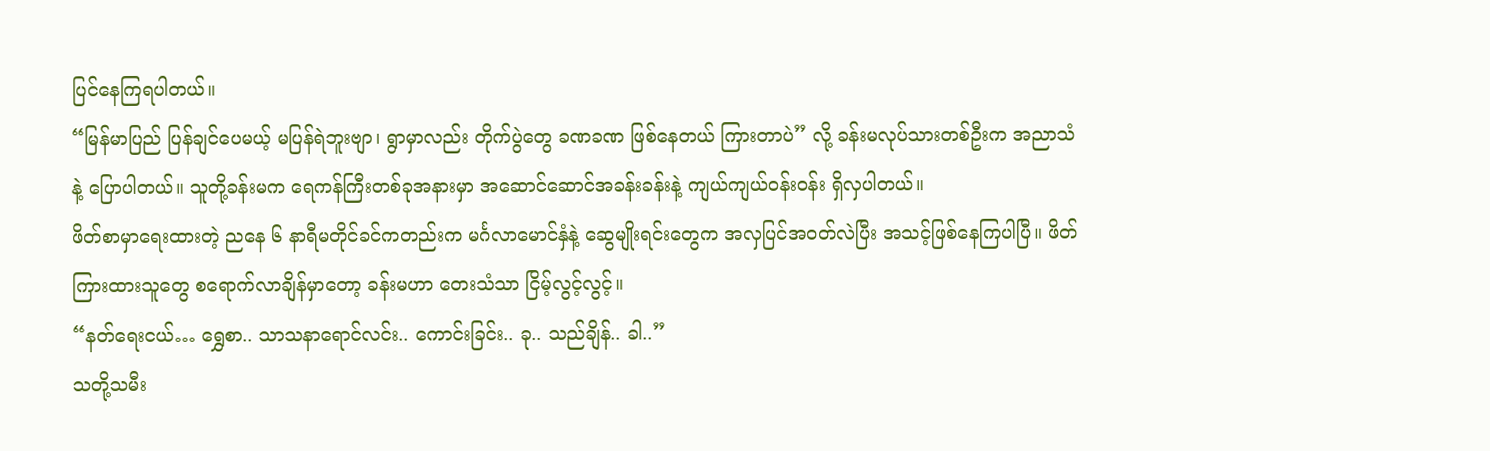ပြင်နေကြရပါတယ်။
“မြန်မာပြည် ပြန်ချင်ပေမယ့် မပြန်ရဲဘူးဗျာ၊ ရွာမှာလည်း တိုက်ပွဲတွေ ခဏခဏ ဖြစ်နေတယ် ကြားတာပဲ” လို့ ခန်းမလုပ်သားတစ်ဦးက အညာသံနဲ့ ပြောပါတယ်။ သူတို့ခန်းမက ရေကန်ကြီးတစ်ခုအနားမှာ အဆောင်ဆောင်အခန်းခန်းနဲ့ ကျယ်ကျယ်ဝန်းဝန်း ရှိလှပါတယ်။
ဖိတ်စာမှာရေးထားတဲ့ ညနေ ၆ နာရီမတိုင်ခင်ကတည်းက မင်္ဂလာမောင်နှံနဲ့ ဆွေမျိုးရင်းတွေက အလှပြင်အဝတ်လဲပြီး အသင့်ဖြစ်နေကြပါပြီ။ ဖိတ်ကြားထားသူတွေ စရောက်လာချိန်မှာတော့ ခန်းမဟာ တေးသံသာ ငြိမ့်လွင့်လွင့်။
“နတ်ရေးငယ်… ရွှေစာ.. သာသနာရောင်လင်း.. ကောင်းခြင်း.. ခု.. သည်ချိန်.. ခါ..”
သတို့သမီး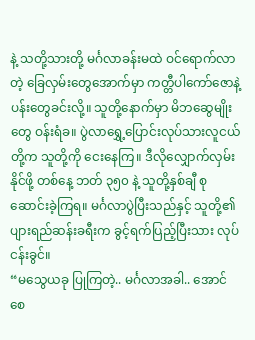နဲ့ သတို့သားတို့ မင်္ဂလာခန်းမထဲ ဝင်ရောက်လာတဲ့ ခြေလှမ်းတွေအောက်မှာ ကတ္တီပါကော်ဇောနဲ့ ပန်းတွေခင်းလို့။ သူတို့နောက်မှာ မိဘဆွေမျိုးတွေ ဝန်းရံခ။ ပွဲလာရွှေ့ပြောင်းလုပ်သားလူငယ်တို့က သူတို့ကို ငေးနေကြ။ ဒီလိုလျှောက်လှမ်းနိုင်ဖို့ တစ်နေ့ ဘတ် ၃၅၀ နဲ့ သူတို့နှစ်ချီ စုဆောင်းခဲ့ကြရ။ မင်္ဂလာပွဲပြီးသည်နှင့် သူတို့၏ ပျားရည်ဆန်းခရီးက ခွင့်ရက်ပြည့်ပြီးသား လုပ်ငန်းခွင်။
“မသွေယခု ပြုကြတဲ့.. မင်္ဂလာအခါ.. အောင်စေ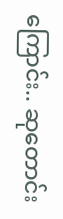ကြောင်း.. ဆုတောင်း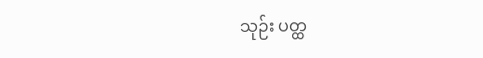သုဉ်း ပတ္ထ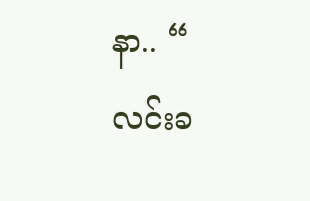နာ.. “
လင်းခ